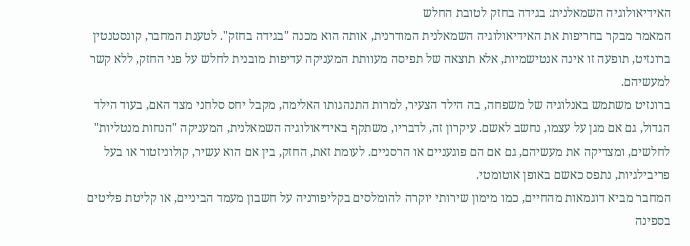האידיאולוגיה השמאלנית: בגידה בחזק לטובת החלש
המאמר מבקר בחריפות את האידיאולוגיה השמאלנית המודרנית, אותה הוא מכנה "בגידה בחזק". לטענת המחבר, קונסטנטין ברונזיט, תופעה זו אינה אנטישמיות, אלא תוצאה של תפיסה מעוותת המעניקה עדיפות מובנית לחלש על פני החזק, ללא קשר למעשיהם.
ברונזיט משתמש באנלוגיה של משפחה, בה הילד הצעיר, למרות התנהגותו האלימה, מקבל יחס סלחני מצד האם, בעוד הילד הגדול, גם אם מגן על עצמו, נחשב לאשם. עיקרון זה, לדבריו, משתקף באידיאולוגיה השמאלנית, המעניקה "הנחות מנטליות" לחלשים, ומצדיקה את מעשיהם, גם אם הם פוגעניים או הרסניים. לעומת זאת, החזק, בין אם הוא עשיר, קולוניזטור או בעל פריבילגיות, נתפס כאשם באופן אוטומטי.
המחבר מביא דוגמאות מהחיים, כמו מימון שירותי יוקרה להומלסים בקליפורניה על חשבון מעמד הביניים, או קליטת פליטים בספינה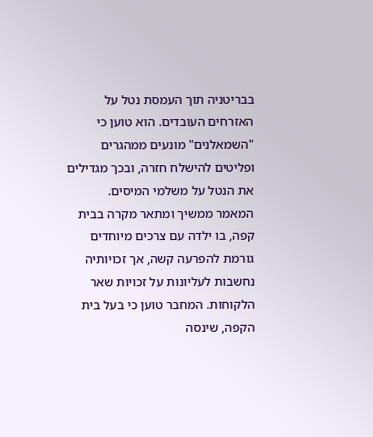בבריטניה תוך העמסת נטל על האזרחים העובדים. הוא טוען כי "השמאלנים" מונעים ממהגרים ופליטים להישלח חזרה, ובכך מגדילים את הנטל על משלמי המיסים.
המאמר ממשיך ומתאר מקרה בבית קפה, בו ילדה עם צרכים מיוחדים גורמת להפרעה קשה, אך זכויותיה נחשבות לעליונות על זכויות שאר הלקוחות. המחבר טוען כי בעל בית הקפה, שינסה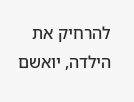להרחיק את הילדה, יואשם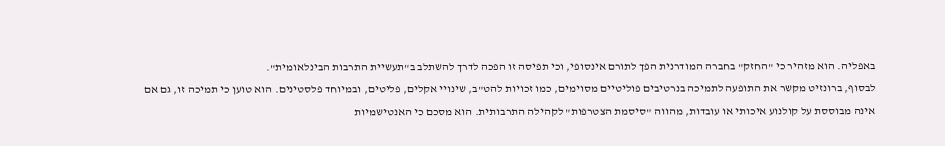באפליה. הוא מזהיר כי "החזק" בחברה המודרנית הפך לתורם אינסופי, וכי תפיסה זו הפכה לדרך להשתלב ב"תעשיית התרבות הבינלאומית".
לבסוף, ברונזיט מקשר את התופעה לתמיכה בנרטיבים פוליטיים מסוימים, כמו זכויות להט"ב, שינויי אקלים, פליטים, ובמיוחד פלסטינים. הוא טוען כי תמיכה זו, גם אם אינה מבוססת על קולנוע איכותי או עובדות, מהווה "סיסמת הצטרפות" לקהילה התרבותית. הוא מסכם כי האנטישמיות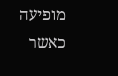מופיעה כאשר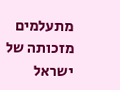מתעלמים מזכותה של ישראל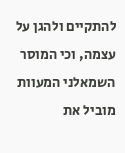להתקיים ולהגן על עצמה, וכי המוסר השמאלני המעוות מוביל את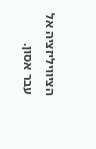הציוויליזציה אל עבר אסון.